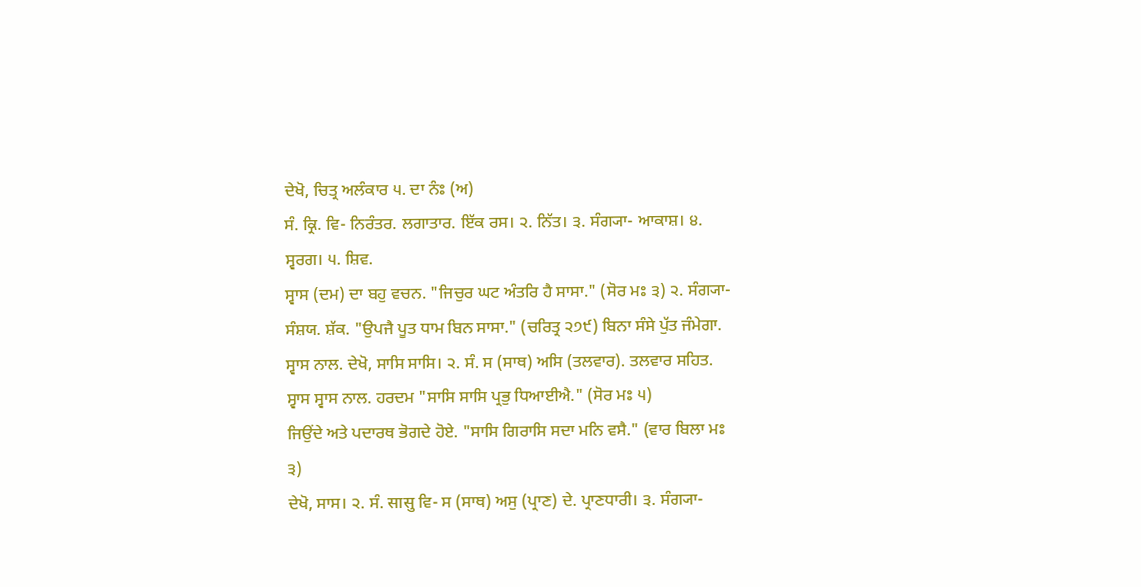ਦੇਖੋ, ਚਿਤ੍ਰ ਅਲੰਕਾਰ ੫. ਦਾ ਨੰਃ (ਅ)
ਸੰ. ਕ੍ਰਿ. ਵਿ- ਨਿਰੰਤਰ. ਲਗਾਤਾਰ. ਇੱਕ ਰਸ। ੨. ਨਿੱਤ। ੩. ਸੰਗ੍ਯਾ- ਆਕਾਸ਼। ੪. ਸ੍ਵਰਗ। ੫. ਸ਼ਿਵ.
ਸ੍ਵਾਸ (ਦਮ) ਦਾ ਬਹੁ ਵਚਨ. "ਜਿਚੁਰ ਘਟ ਅੰਤਰਿ ਹੈ ਸਾਸਾ." (ਸੋਰ ਮਃ ੩) ੨. ਸੰਗ੍ਯਾ- ਸੰਸ਼ਯ. ਸ਼ੱਕ. "ਉਪਜੈ ਪੂਤ ਧਾਮ ਬਿਨ ਸਾਸਾ." (ਚਰਿਤ੍ਰ ੨੭੯) ਬਿਨਾ ਸੰਸੇ ਪੁੱਤ ਜੰਮੇਗਾ.
ਸ੍ਵਾਸ ਨਾਲ. ਦੇਖੋ, ਸਾਸਿ ਸਾਸਿ। ੨. ਸੰ. ਸ (ਸਾਥ) ਅਸਿ (ਤਲਵਾਰ). ਤਲਵਾਰ ਸਹਿਤ.
ਸ੍ਵਾਸ ਸ੍ਵਾਸ ਨਾਲ. ਹਰਦਮ "ਸਾਸਿ ਸਾਸਿ ਪ੍ਰਭੁ ਧਿਆਈਐ." (ਸੋਰ ਮਃ ੫)
ਜਿਉਂਦੇ ਅਤੇ ਪਦਾਰਥ ਭੋਗਦੇ ਹੋਏ. "ਸਾਸਿ ਗਿਰਾਸਿ ਸਦਾ ਮਨਿ ਵਸੈ." (ਵਾਰ ਬਿਲਾ ਮਃ ੩)
ਦੇਖੋ, ਸਾਸ। ੨. ਸੰ. सासु ਵਿ- ਸ (ਸਾਥ) ਅਸੁ (ਪ੍ਰਾਣ) ਦੇ. ਪ੍ਰਾਣਧਾਰੀ। ੩. ਸੰਗ੍ਯਾ-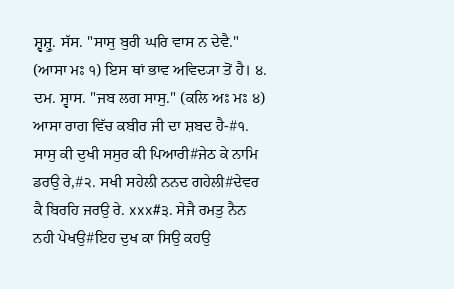ਸ਼੍ਵਸ਼੍ਰੁ. ਸੱਸ. "ਸਾਸੁ ਬੁਰੀ ਘਰਿ ਵਾਸ ਨ ਦੇਵੈ." (ਆਸਾ ਮਃ ੧) ਇਸ ਥਾਂ ਭਾਵ ਅਵਿਦ੍ਯਾ ਤੋਂ ਹੈ। ੪. ਦਮ. ਸ੍ਵਾਸ. "ਜਬ ਲਗ ਸਾਸੁ." (ਕਲਿ ਅਃ ਮਃ ੪)
ਆਸਾ ਰਾਗ ਵਿੱਚ ਕਬੀਰ ਜੀ ਦਾ ਸ਼ਬਦ ਹੈ-#੧. ਸਾਸੁ ਕੀ ਦੁਖੀ ਸਸੁਰ ਕੀ ਪਿਆਰੀ#ਜੇਠ ਕੇ ਨਾਮਿ ਡਰਉ ਰੇ,#੨. ਸਖੀ ਸਹੇਲੀ ਨਨਦ ਗਹੇਲੀ#ਦੇਵਰ ਕੈ ਬਿਰਹਿ ਜਰਉ ਰੇ. xxx#੩. ਸੇਜੈ ਰਮਤੁ ਨੈਨ ਨਹੀ ਪੇਖਉ#ਇਹ ਦੁਖ ਕਾ ਸਿਉ ਕਹਉ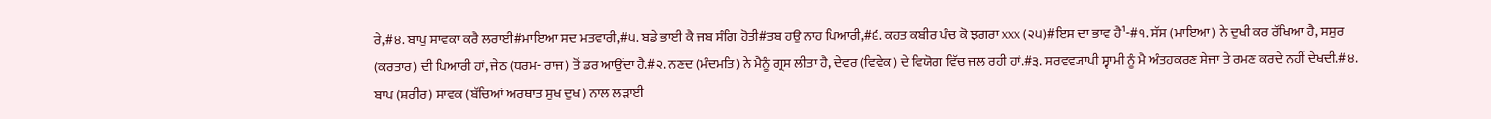ਰੇ,#੪. ਬਾਪੁ ਸਾਵਕਾ ਕਰੈ ਲਰਾਈ#ਮਾਇਆ ਸਦ ਮਤਵਾਰੀ,#੫. ਬਡੇ ਭਾਈ ਕੈ ਜਬ ਸੰਗਿ ਹੋਤੀ#ਤਬ ਹਉ ਨਾਹ ਪਿਆਰੀ,#੬. ਕਹਤ ਕਬੀਰ ਪੰਚ ਕੋ ਝਗਰਾ xxx (੨੫)#ਇਸ ਦਾ ਭਾਵ ਹੈ¹-#੧. ਸੱਸ (ਮਾਇਆ) ਨੇ ਦੁਖੀ ਕਰ ਰੱਖਿਆ ਹੈ, ਸਸੁਰ (ਕਰਤਾਰ) ਦੀ ਪਿਆਰੀ ਹਾਂ, ਜੇਠ (ਧਰਮ- ਰਾਜ) ਤੋਂ ਡਰ ਆਉਂਦਾ ਹੈ.#੨. ਨਣਦ (ਮੰਦਮਤਿ) ਨੇ ਮੈਨੂੰ ਗ੍ਰਸ ਲੀਤਾ ਹੈ, ਦੇਵਰ (ਵਿਵੇਕ) ਦੇ ਵਿਯੋਗ ਵਿੱਚ ਜਲ ਰਹੀ ਹਾਂ.#੩. ਸਰਵਵ੍ਯਾਪੀ ਸ੍ਵਾਮੀ ਨੂੰ ਮੈ ਅੰਤਹਕਰਣ ਸੇਜਾ ਤੇ ਰਮਣ ਕਰਦੇ ਨਹੀਂ ਦੇਖਦੀ.#੪. ਬਾਪ (ਸ਼ਰੀਰ) ਸਾਵਕ (ਬੱਚਿਆਂ ਅਰਥਾਤ ਸੁਖ ਦੁਖ) ਨਾਲ ਲੜਾਈ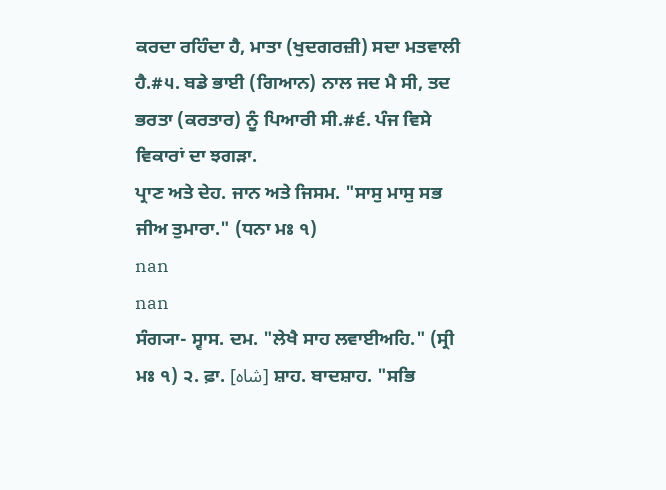ਕਰਦਾ ਰਹਿੰਦਾ ਹੈ, ਮਾਤਾ (ਖੁਦਗਰਜ਼ੀ) ਸਦਾ ਮਤਵਾਲੀ ਹੈ.#੫. ਬਡੇ ਭਾਈ (ਗਿਆਨ) ਨਾਲ ਜਦ ਮੈ ਸੀ, ਤਦ ਭਰਤਾ (ਕਰਤਾਰ) ਨੂੰ ਪਿਆਰੀ ਸੀ.#੬. ਪੰਜ ਵਿਸੇ ਵਿਕਾਰਾਂ ਦਾ ਝਗੜਾ.
ਪ੍ਰਾਣ ਅਤੇ ਦੇਹ. ਜਾਨ ਅਤੇ ਜਿਸਮ. "ਸਾਸੁ ਮਾਸੁ ਸਭ ਜੀਅ ਤੁਮਾਰਾ." (ਧਨਾ ਮਃ ੧)
nan
nan
ਸੰਗ੍ਯਾ- ਸ੍ਵਾਸ. ਦਮ. "ਲੇਖੈ ਸਾਹ ਲਵਾਈਅਹਿ." (ਸ੍ਰੀ ਮਃ ੧) ੨. ਫ਼ਾ. [شاہ] ਸ਼ਾਹ. ਬਾਦਸ਼ਾਹ. "ਸਭਿ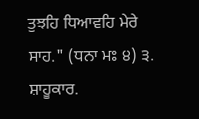ਤੁਝਹਿ ਧਿਆਵਹਿ ਮੇਰੇ ਸਾਹ." (ਧਨਾ ਮਃ ੪) ੩. ਸ਼ਾਹੂਕਾਰ.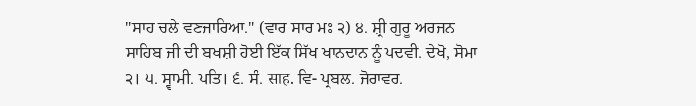"ਸਾਹ ਚਲੇ ਵਣਜਾਰਿਆ." (ਵਾਰ ਸਾਰ ਮਃ ੨) ੪. ਸ਼੍ਰੀ ਗੁਰੂ ਅਰਜਨ ਸਾਹਿਬ ਜੀ ਦੀ ਬਖਸ਼ੀ ਹੋਈ ਇੱਕ ਸਿੱਖ ਖਾਨਦਾਨ ਨੂੰ ਪਦਵੀ. ਦੇਖੋ, ਸੋਮਾ ੨। ੫. ਸ੍ਵਾਮੀ. ਪਤਿ। ੬. ਸੰ. साह. ਵਿ- ਪ੍ਰਬਲ. ਜੋਰਾਵਰ.